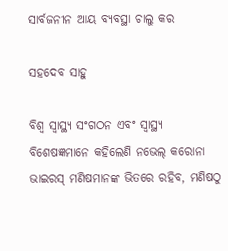ସାର୍ବଜନୀନ ଆୟ ବ୍ୟବସ୍ଥା ଚାଲୁ କର

ସହଦେବ ସାହୁ

ବିଶ୍ୱ ସ୍ବାସ୍ଥ୍ୟ ସଂଗଠନ ଏବଂ ସ୍ବାସ୍ଥ୍ୟ ବିଶେଷଜ୍ଞମାନେ କହିଲେଣି ନଭେଲ୍‌ କରୋନା ଭାଇରସ୍‌ ମଣିଷମାନଙ୍କ ଭିତରେ ରହିବ, ମଣିଷଠୁ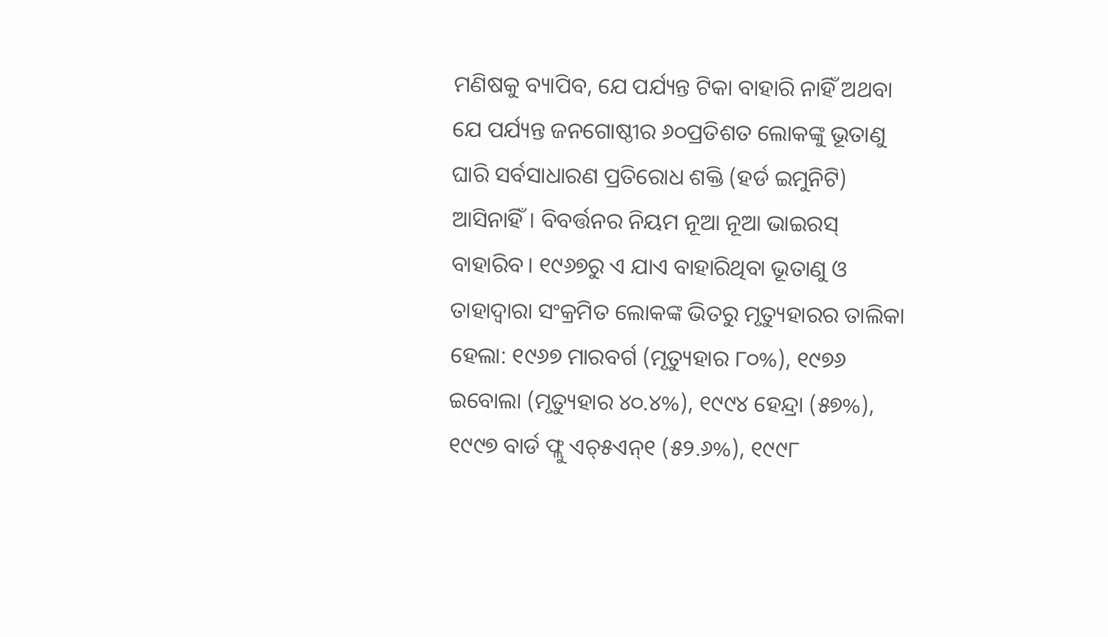ମଣିଷକୁ ବ୍ୟାପିବ, ଯେ ପର୍ଯ୍ୟନ୍ତ ଟିକା ବାହାରି ନାହିଁ ଅଥବା ଯେ ପର୍ଯ୍ୟନ୍ତ ଜନଗୋଷ୍ଠୀର ୬୦ପ୍ରତିଶତ ଲୋକଙ୍କୁ ଭୂତାଣୁ ଘାରି ସର୍ବସାଧାରଣ ପ୍ରତିରୋଧ ଶକ୍ତି (ହର୍ଡ ଇମୁନିଟି) ଆସିନାହିଁ। ବିବର୍ତ୍ତନର ନିୟମ ନୂଆ ନୂଆ ଭାଇରସ୍‌ ବାହାରିବ। ୧୯୬୭ରୁ ଏ ଯାଏ ବାହାରିଥିବା ଭୂତାଣୁ ଓ ତାହାଦ୍ୱାରା ସଂକ୍ରମିତ ଲୋକଙ୍କ ଭିତରୁ ମୃତ୍ୟୁହାରର ତାଲିକା ହେଲା: ୧୯୬୭ ମାରବର୍ଗ (ମୃତ୍ୟୁହାର ୮୦%), ୧୯୭୬ ଇବୋଲା (ମୃତ୍ୟୁହାର ୪୦.୪%), ୧୯୯୪ ହେନ୍ଦ୍ରା (୫୭%), ୧୯୯୭ ବାର୍ଡ ଫ୍ଲୁ ଏଚ୍‌୫ଏନ୍‌୧ (୫୨.୬%), ୧୯୯୮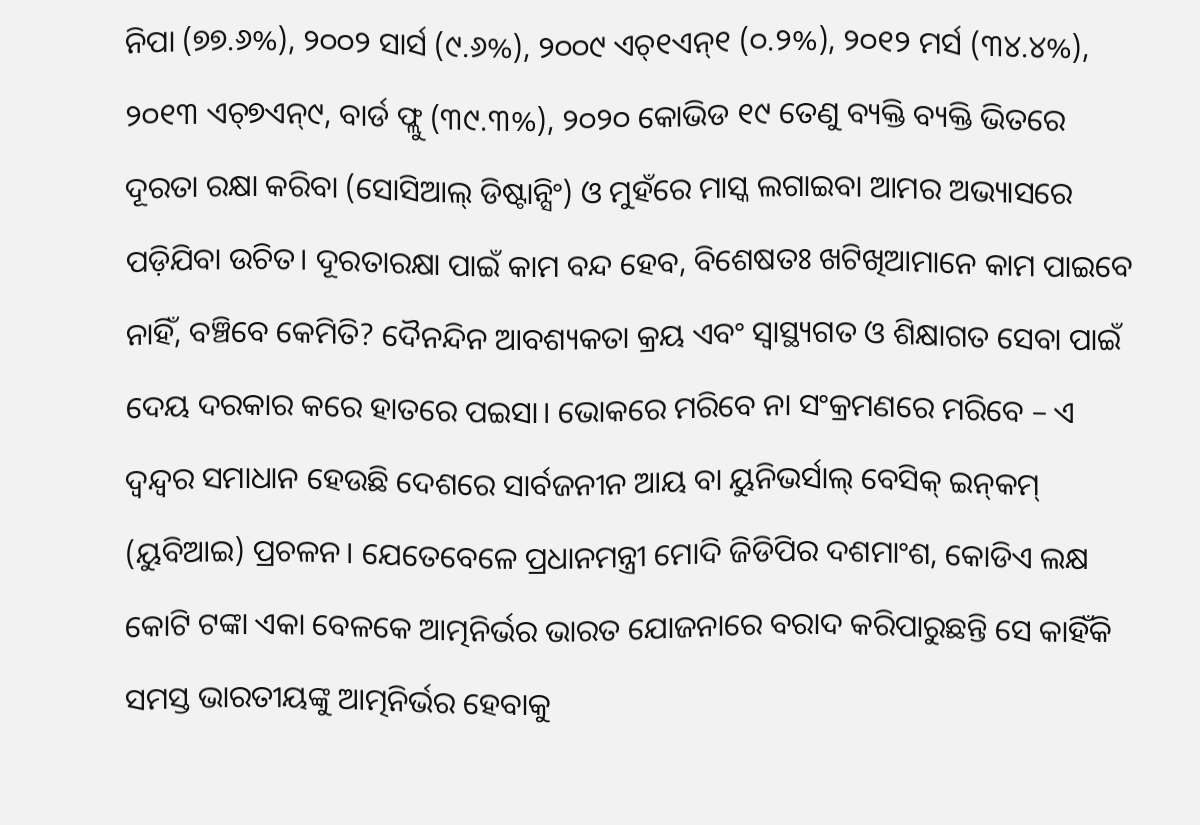ନିପା (୭୭.୬%), ୨୦୦୨ ସାର୍ସ (୯.୬%), ୨୦୦୯ ଏଚ୍‌୧ଏନ୍‌୧ (୦.୨%), ୨୦୧୨ ମର୍ସ (୩୪.୪%), ୨୦୧୩ ଏଚ୍‌୭ଏନ୍‌୯, ବାର୍ଡ ଫ୍ଲୁ (୩୯.୩%), ୨୦୨୦ କୋଭିଡ ୧୯ ତେଣୁ ବ୍ୟକ୍ତି ବ୍ୟକ୍ତି ଭିତରେ ଦୂରତା ରକ୍ଷା କରିବା (ସୋସିଆଲ୍‌ ଡିଷ୍ଟାନ୍ସିଂ) ଓ ମୁହଁରେ ମାସ୍କ ଲଗାଇବା ଆମର ଅଭ୍ୟାସରେ ପଡ଼ିଯିବା ଉଚିତ। ଦୂରତାରକ୍ଷା ପାଇଁ କାମ ବନ୍ଦ ହେବ, ବିଶେଷତଃ ଖଟିଖିଆମାନେ କାମ ପାଇବେ ନାହିଁ, ବଞ୍ଚିବେ କେମିତି? ଦୈନନ୍ଦିନ ଆବଶ୍ୟକତା କ୍ରୟ ଏବଂ ସ୍ବାସ୍ଥ୍ୟଗତ ଓ ଶିକ୍ଷାଗତ ସେବା ପାଇଁ ଦେୟ ଦରକାର କରେ ହାତରେ ପଇସା। ଭୋକରେ ମରିବେ ନା ସଂକ୍ରମଣରେ ମରିବେ – ଏ ଦ୍ୱନ୍ଦ୍ୱର ସମାଧାନ ହେଉଛି ଦେଶରେ ସାର୍ବଜନୀନ ଆୟ ବା ୟୁନିଭର୍ସାଲ୍‌ ବେସିକ୍‌ ଇନ୍‌କମ୍‌ (ୟୁବିଆଇ) ପ୍ରଚଳନ। ଯେତେବେଳେ ପ୍ରଧାନମନ୍ତ୍ରୀ ମୋଦି ଜିଡିପିର ଦଶମାଂଶ, କୋଡିଏ ଲକ୍ଷ କୋଟି ଟଙ୍କା ଏକା ବେଳକେ ଆତ୍ମନିର୍ଭର ଭାରତ ଯୋଜନାରେ ବରାଦ କରିପାରୁଛନ୍ତି ସେ କାହିଁକି ସମସ୍ତ ଭାରତୀୟଙ୍କୁ ଆତ୍ମନିର୍ଭର ହେବାକୁ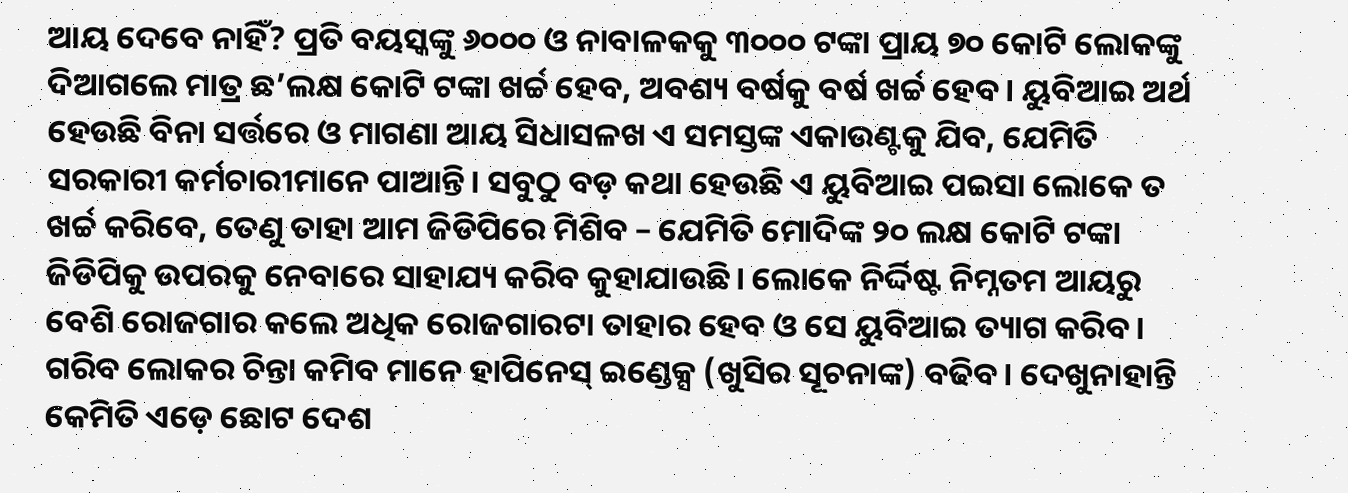ଆୟ ଦେବେ ନାହିଁ? ପ୍ରତି ବୟସ୍କଙ୍କୁ ୬୦୦୦ ଓ ନାବାଳକକୁ ୩୦୦୦ ଟଙ୍କା ପ୍ରାୟ ୭୦ କୋଟି ଲୋକଙ୍କୁ ଦିଆଗଲେ ମାତ୍ର ଛ’ଲକ୍ଷ କୋଟି ଟଙ୍କା ଖର୍ଚ୍ଚ ହେବ, ଅବଶ୍ୟ ବର୍ଷକୁ ବର୍ଷ ଖର୍ଚ୍ଚ ହେବ। ୟୁବିଆଇ ଅର୍ଥ ହେଉଛି ବିନା ସର୍ତ୍ତରେ ଓ ମାଗଣା ଆୟ ସିଧାସଳଖ ଏ ସମସ୍ତଙ୍କ ଏକାଉଣ୍ଟକୁ ଯିବ, ଯେମିତି ସରକାରୀ କର୍ମଚାରୀମାନେ ପାଆନ୍ତି। ସବୁଠୁ ବଡ଼ କଥା ହେଉଛି ଏ ୟୁବିଆଇ ପଇସା ଲୋକେ ତ ଖର୍ଚ୍ଚ କରିବେ, ତେଣୁ ତାହା ଆମ ଜିଡିପିରେ ମିଶିବ – ଯେମିତି ମୋଦିଙ୍କ ୨୦ ଲକ୍ଷ କୋଟି ଟଙ୍କା ଜିଡିପିକୁ ଉପରକୁ ନେବାରେ ସାହାଯ୍ୟ କରିବ କୁହାଯାଉଛି। ଲୋକେ ନିର୍ଦ୍ଦିଷ୍ଟ ନିମ୍ନତମ ଆୟରୁ ବେଶି ରୋଜଗାର କଲେ ଅଧିକ ରୋଜଗାରଟା ତାହାର ହେବ ଓ ସେ ୟୁବିଆଇ ତ୍ୟାଗ କରିବ। ଗରିବ ଲୋକର ଚିନ୍ତା କମିବ ମାନେ ହାପିନେସ୍‌ ଇଣ୍ଡେକ୍ସ (ଖୁସିର ସୂଚନାଙ୍କ) ବଢିବ। ଦେଖୁନାହାନ୍ତି କେମିତି ଏଡ଼େ ଛୋଟ ଦେଶ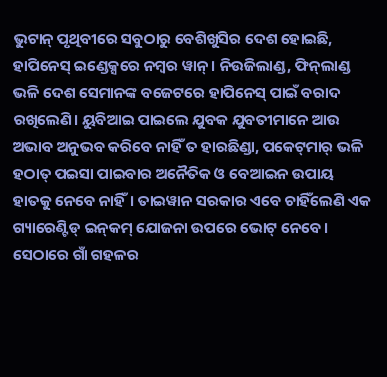ଭୁଟାନ୍‌ ପୃଥିବୀରେ ସବୁଠାରୁ ବେଶିଖୁସିର ଦେଶ ହୋଇଛି, ହାପିନେସ୍‌ ଇଣ୍ଡେକ୍ସରେ ନମ୍ବର ୱାନ୍‌। ନିଉଜିଲାଣ୍ଡ, ଫିନ୍‌ଲାଣ୍ଡ ଭଳି ଦେଶ ସେମାନଙ୍କ ବଜେଟରେ ହାପିନେସ୍‌ ପାଇଁ ବରାଦ ରଖିଲେଣି। ୟୁବିଆଇ ପାଇଲେ ଯୁବକ ଯୁବତୀମାନେ ଆଉ ଅଭାବ ଅନୁଭବ କରିବେ ନାହିଁ ତ ହାରଛିଣ୍ଡା, ପକେଟ୍‌ମାର୍‌ ଭଳି ହଠାତ୍‌ ପଇସା ପାଇବାର ଅନୈତିକ ଓ ବେଆଇନ ଉପାୟ ହାତକୁ ନେବେ ନାହିଁ। ତାଇୱାନ ସରକାର ଏବେ ଚାହିଁଲେଣି ଏକ ଗ୍ୟାରେଣ୍ଟିଡ୍‌ ଇନ୍‌କମ୍‌ ଯୋଜନା ଉପରେ ଭୋଟ୍‌ ନେବେ। ସେଠାରେ ଗାଁ ଗହଳର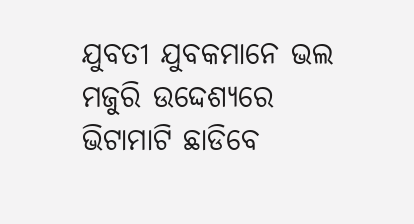ଯୁବତୀ ଯୁବକମାନେ ଭଲ ମଜୁରି ଉଦ୍ଦେଶ୍ୟରେ ଭିଟାମାଟି ଛାଡିବେ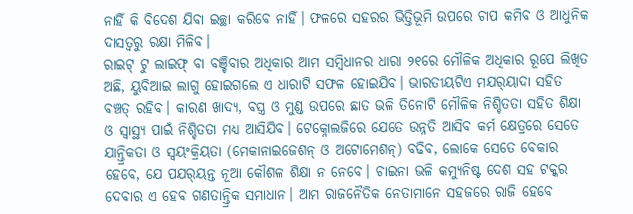ନାହିଁ କି ବିଦେଶ ଯିବା ଇଚ୍ଛା କରିବେ ନାହିଁ। ଫଳରେ ସହରର ଭିତ୍ତିଭୂମି ଉପରେ ଚାପ କମିବ ଓ ଆଧୁନିକ ଦାସତ୍ୱରୁ ରକ୍ଷା ମିଳିବ।
ରାଇଟ୍‌ ଟୁ ଲାଇଫ୍‌ ବା ବଞ୍ଚିବାର ଅଧିକାର ଆମ ସମ୍ବିଧାନର ଧାରା ୨୧ରେ ମୌଳିକ ଅଧିକାର ରୂପେ ଲିଖିତ ଅଛି, ୟୁବିଆଇ ଲାଗୁ ହୋଇଗଲେ ଏ ଧାରାଟି ସଫଳ ହୋଇଯିବ। ଭାରତୀୟଟିଏ ମଯର୍‌ୟାଦା ସହିତ ବଞ୍ଚତ୍ ରହିବ। କାରଣ ଖାଦ୍ୟ, ବସ୍ତ୍ର ଓ ମୁଣ୍ଡ ଉପରେ ଛାତ ଭଳି ତିନୋଟି ମୌଳିକ ନିଶ୍ଚିତତା ସହିତ ଶିକ୍ଷା ଓ ସ୍ବାସ୍ଥ୍ୟ ପାଇଁ ନିଶ୍ଚିତତା ମଧ୍ୟ ଆସିଯିବ। ଟେକ୍ନୋଲଜିରେ ଯେତେ ଉନ୍ନତି ଆସିବ କର୍ମ କ୍ଷେତ୍ରରେ ସେତେ ଯାନ୍ତ୍ରିକତା ଓ ସ୍ବୟଂକ୍ରିୟତା (ମେକାନାଇଜେଶନ୍‌ ଓ ଅଟୋମେଶନ୍‌) ବଢିବ, ଲୋକେ ସେତେ ବେକାର ହେବେ, ଯେ ପଯର୍‌ୟନ୍ତ ନୂଆ କୌଶଳ ଶିକ୍ଷା ନ ନେବେ। ଚାଇନା ଭଳି କମ୍ୟୁନିଷ୍ଟ ଦେଶ ସହ ଟକ୍କର ଦେବାର ଏ ହେବ ଗଣତାନ୍ତ୍ରିକ ସମାଧାନ। ଆମ ରାଜନୈତିକ ନେତାମାନେ ସହଜରେ ରାଜି ହେବେ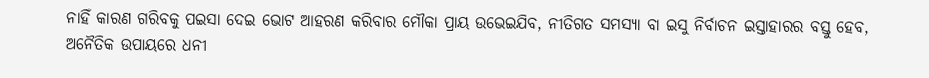ନାହିଁ କାରଣ ଗରିବକୁ ପଇସା ଦେଇ ଭୋଟ ଆହରଣ କରିବାର ମୌକା ପ୍ରାୟ ଉଭେଇଯିବ, ନୀତିଗତ ସମସ୍ୟା ବା ଇସୁ ନିର୍ବାଚନ ଇସ୍ତାହାରର ବସ୍ତୁ ହେବ, ଅନୈତିକ ଉପାୟରେ ଧନୀ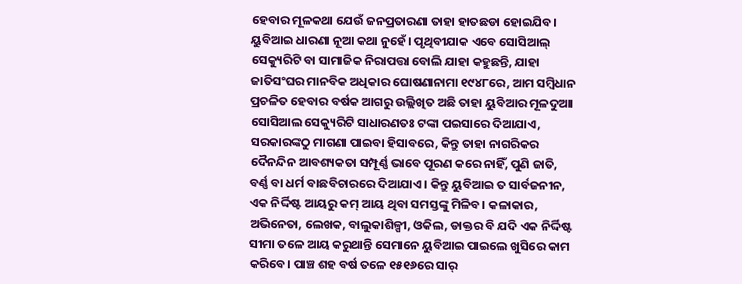ହେବାର ମୂଳକଥା ଯେଉଁ ଜନପ୍ରତାରଣା ତାହା ହାତଛଡା ହୋଇଯିବ।
ୟୁବିଆଇ ଧାରଣା ନୂଆ କଥା ନୁହେଁ। ପୃଥିବୀଯାକ ଏବେ ସୋସିଆଲ୍‌ ସେକ୍ୟୁରିଟି ବା ସାମାଜିକ ନିରାପତ୍ତା ବୋଲି ଯାହା କହୁଛନ୍ତି, ଯାହା ଜାତିସଂଘର ମାନବିକ ଅଧିକାର ଘୋଷଣାନାମା ୧୯୪୮ରେ, ଆମ ସମ୍ବିଧାନ ପ୍ରଚଳିତ ହେବାର ବର୍ଷକ ଆଗରୁ ଉଲ୍ଲିଖିତ ଅଛି ତାହା ୟୁବିଆର ମୂଳଦୁଆା ସୋସିଆଲ ସେକ୍ୟୁରିଟି ସାଧାରଣତଃ ଟଙ୍କା ପଇସାରେ ଦିଆଯାଏ, ସରକାରଙ୍କଠୁ ମାଗଣା ପାଇବା ହିସାବରେ, କିନ୍ତୁ ତାହା ନାଗରିକର ଦୈନନ୍ଦିନ ଆବଶ୍ୟକତା ସମ୍ପୂର୍ଣ୍ଣ ଭାବେ ପୂରଣ କରେ ନାହିଁ, ପୁଣି ଜାତି, ବର୍ଣ୍ଣ ବା ଧର୍ମ ବାଛବିଚାରରେ ଦିଆଯାଏ। କିନ୍ତୁ ୟୁବିଆଇ ତ ସାର୍ବଜନୀନ, ଏକ ନିର୍ଦ୍ଦିଷ୍ଟ ଆୟରୁ କମ୍‌ ଆୟ ଥିବା ସମସ୍ତଙ୍କୁ ମିଳିବ। କଳାକାର, ଅଭିନେତା, ଲେଖକ, ବାଲୁକାଶିଳ୍ପୀ, ଓକିଲ, ଡାକ୍ତର ବି ଯଦି ଏକ ନିର୍ଦ୍ଦିଷ୍ଟ ସୀମା ତଳେ ଆୟ କରୁଥାନ୍ତି ସେମାନେ ୟୁବିଆଇ ପାଇଲେ ଖୁସିରେ କାମ କରିବେ। ପାଞ୍ଚ ଶହ ବର୍ଷ ତଳେ ୧୫୧୬ରେ ସାର୍‌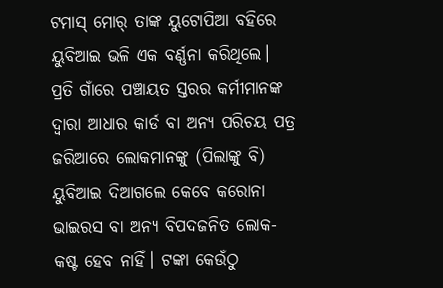ଟମାସ୍‌ ମୋର୍‌ ତାଙ୍କ ୟୁଟୋପିଆ ବହିରେ ୟୁବିଆଇ ଭଳି ଏକ ବର୍ଣ୍ଣନା କରିଥିଲେ।
ପ୍ରତି ଗାଁରେ ପଞ୍ଚାୟତ ସ୍ତରର କର୍ମୀମାନଙ୍କ ଦ୍ୱାରା ଆଧାର କାର୍ଡ ବା ଅନ୍ୟ ପରିଚୟ ପତ୍ର ଜରିଆରେ ଲୋକମାନଙ୍କୁ (ପିଲାଙ୍କୁ ବି) ୟୁବିଆଇ ଦିଆଗଲେ କେବେ କରୋନା ଭାଇରସ ବା ଅନ୍ୟ ବିପଦଜନିତ ଲୋକ-କଷ୍ଟ ହେବ ନାହିଁ। ଟଙ୍କା କେଉଁଠୁ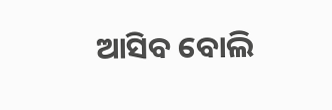ଆସିବ ବୋଲି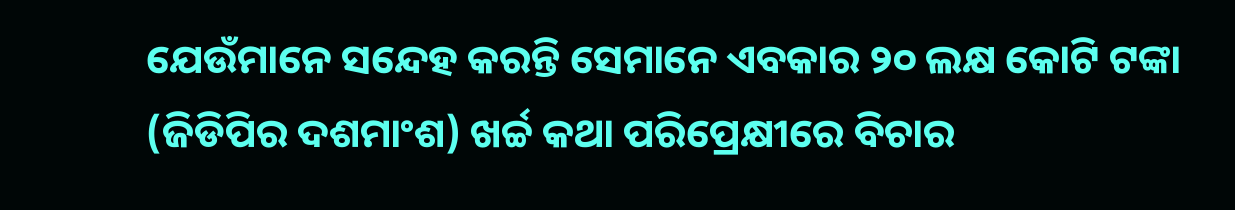ଯେଉଁମାନେ ସନ୍ଦେହ କରନ୍ତି ସେମାନେ ଏବକାର ୨୦ ଲକ୍ଷ କୋଟି ଟଙ୍କା (ଜିଡିପିର ଦଶମାଂଶ) ଖର୍ଚ୍ଚ କଥା ପରିପ୍ରେକ୍ଷୀରେ ବିଚାର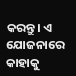କରନ୍ତୁ। ଏ ଯୋଜନାରେ କାହାକୁ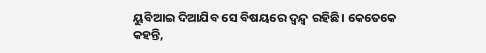ୟୁବିଆଇ ଦିଆଯିବ ସେ ବିଷୟରେ ଦ୍ୱନ୍ଦ୍ୱ ରହିଛି। କେତେକେ କହନ୍ତି,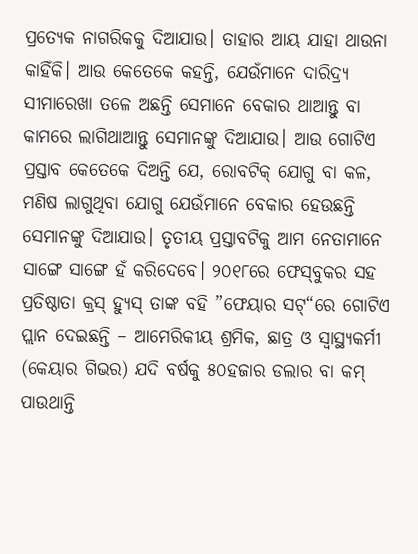ପ୍ରତ୍ୟେକ ନାଗରିକକୁ ଦିଆଯାଉ। ତାହାର ଆୟ ଯାହା ଥାଉନା କାହିଁକି। ଆଉ କେତେକେ କହନ୍ତି, ଯେଉଁମାନେ ଦାରିଦ୍ର୍ୟ ସୀମାରେଖା ତଳେ ଅଛନ୍ତି ସେମାନେ ବେକାର ଥାଆନ୍ତୁ ବା କାମରେ ଲାଗିଥାଆନ୍ତୁ ସେମାନଙ୍କୁ ଦିଆଯାଉ। ଆଉ ଗୋଟିଏ ପ୍ରସ୍ତାବ କେତେକେ ଦିଅନ୍ତି ଯେ, ରୋବଟିକ୍‌ ଯୋଗୁ ବା କଳ, ମଣିଷ ଲାଗୁଥିବା ଯୋଗୁ ଯେଉଁମାନେ ବେକାର ହେଉଛନ୍ତି ସେମାନଙ୍କୁ ଦିଆଯାଉ। ତୃତୀୟ ପ୍ରସ୍ତାବଟିକୁ ଆମ ନେତାମାନେ ସାଙ୍ଗେ ସାଙ୍ଗେ ହଁ କରିଦେବେ। ୨୦୧୮ରେ ଫେସ୍‌ବୁକର ସହ ପ୍ରତିଷ୍ଠାତା କ୍ରସ୍‌ ହ୍ୟୁସ୍‌ ତାଙ୍କ ବହି ”ଫେୟାର ସଟ୍‌“ରେ ଗୋଟିଏ ପ୍ଲାନ ଦେଇଛନ୍ତି – ଆମେରିକୀୟ ଶ୍ରମିକ, ଛାତ୍ର ଓ ସ୍ବାସ୍ଥ୍ୟକର୍ମୀ (କେୟାର ଗିଭର) ଯଦି ବର୍ଷକୁ ୫୦ହଜାର ଡଲାର ବା କମ୍‌ ପାଉଥାନ୍ତି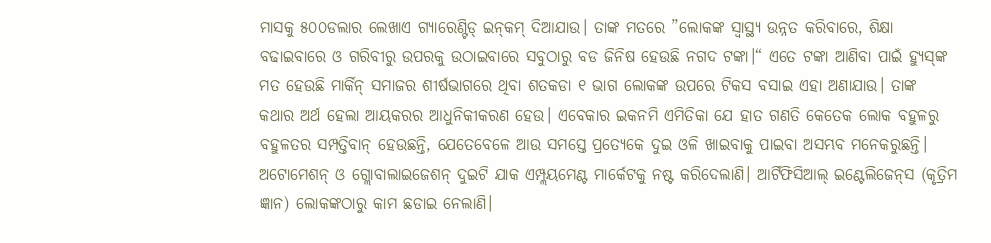ମାସକୁ ୫୦୦ଡଲାର ଲେଖାଏ ଗ୍ୟାରେଣ୍ଟିଡ୍‌ ଇନ୍‌କମ୍‌ ଦିଆଯାଉ। ତାଙ୍କ ମତରେ ”ଲୋକଙ୍କ ସ୍ବାସ୍ଥ୍ୟ ଉନ୍ନତ କରିବାରେ, ଶିକ୍ଷା ବଢାଇବାରେ ଓ ଗରିବୀରୁ ଉପରକୁ ଉଠାଇବାରେ ସବୁଠାରୁ ବଡ ଜିନିଷ ହେଉଛି ନଗଦ ଟଙ୍କା।“ ଏତେ ଟଙ୍କା ଆଣିବା ପାଇଁ ହ୍ୟୁସ୍‌ଙ୍କ ମତ ହେଉଛି ମାର୍କିନ୍‌ ସମାଜର ଶୀର୍ଷଭାଗରେ ଥିବା ଶତକଡା ୧ ଭାଗ ଲୋକଙ୍କ ଉପରେ ଟିକସ ବସାଇ ଏହା ଅଣାଯାଉ। ତାଙ୍କ କଥାର ଅର୍ଥ ହେଲା ଆୟକରର ଆଧୁନିକୀକରଣ ହେଉ। ଏବେକାର ଇକନମି ଏମିତିକା ଯେ ହାତ ଗଣତି କେତେକ ଲୋକ ବହୁଳରୁ ବହୁଳତର ସମ୍ପତ୍ତିବାନ୍‌ ହେଉଛନ୍ତି, ଯେତେବେଳେ ଆଉ ସମସ୍ତେ ପ୍ରତ୍ୟେକେ ଦୁଇ ଓଳି ଖାଇବାକୁ ପାଇବା ଅସମ୍ଭବ ମନେକରୁଛନ୍ତି। ଅଟୋମେଶନ୍‌ ଓ ଗ୍ଲୋବାଲାଇଜେଶନ୍‌ ଦୁଇଟି ଯାକ ଏମ୍ପ୍ଲୟମେଣ୍ଟ ମାର୍କେଟକୁ ନଷ୍ଟ କରିଦେଲାଣି। ଆର୍ଟିଫିସିଆଲ୍‌ ଇଣ୍ଟେଲିଜେନ୍‌ସ (କୃତ୍ରିମ ଜ୍ଞାନ) ଲୋକଙ୍କଠାରୁ କାମ ଛଡାଇ ନେଲାଣି।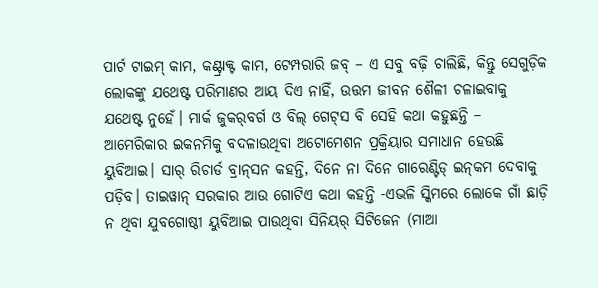ପାର୍ଟ ଟାଇମ୍‌ କାମ, କଣ୍ଟ୍ରାକ୍ଟ କାମ, ଟେମ୍ପରାରି ଜବ୍‌ – ଏ ସବୁ ବଢ଼ି ଚାଲିଛି, କିନ୍ତୁ ସେଗୁଡ଼ିକ ଲୋକଙ୍କୁ ଯଥେଷ୍ଟ ପରିମାଣର ଆୟ ଦିଏ ନାହିଁ, ଉତ୍ତମ ଜୀବନ ଶୈଳୀ ଚଳାଇବାକୁ ଯଥେଷ୍ଟ ନୁହେଁ। ମାର୍କ ଜୁକର୍‌ବର୍ଗ ଓ ବିଲ୍‌ ଗେଟ୍‌ସ ବି ସେହି କଥା କହୁଛନ୍ତି – ଆମେରିକାର ଇକନମିକୁ ବଦଳାଉଥିବା ଅଟୋମେଶନ ପ୍ରକ୍ରିୟାର ସମାଧାନ ହେଉଛି ୟୁବିଆଇ। ସାର୍‌ ରିଚାର୍ଡ ବ୍ରାନ୍‌ସନ କହନ୍ତି, ଦିନେ ନା ଦିନେ ଗାରେଣ୍ଟିଡ୍‌ ଇନ୍‌କମ ଦେବାକୁ ପଡ଼ିବ। ତାଇୱାନ୍‌ ସରକାର ଆଉ ଗୋଟିଏ କଥା କହନ୍ତି -ଏଭଳି ସ୍କିମରେ ଲୋକେ ଗାଁ ଛାଡ଼ି ନ ଥିବା ଯୁବଗୋଷ୍ଠୀ ୟୁବିଆଇ ପାଉଥିବା ସିନିୟର୍‌ ସିଟିଜେନ (ମାଆ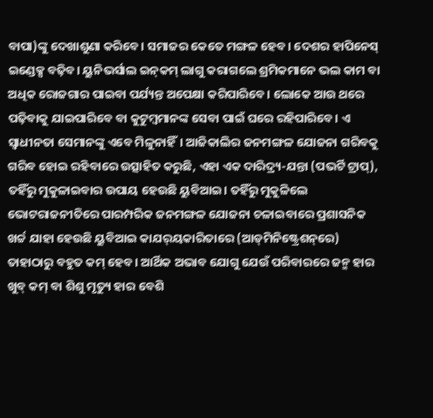ବାପା)ଙ୍କୁ ଦେଖାଶୁଣା କରିବେ। ସମାଜର କେତେ ମଙ୍ଗଳ ହେବ। ଦେଶର ହାପିନେସ୍‌ ଇଣ୍ଡେକ୍ସ ବଢ଼ିବ। ୟୁନିଭର୍ସାଲ ଇନ୍‌କମ୍‌ ଲାଗୁ କରାଗଲେ ଶ୍ରମିକମାନେ ଭଲ କାମ ବା ଅଧିକ ରୋଜଗାର ପାଇବା ପର୍ଯ୍ୟନ୍ତ ଅପେକ୍ଷା କରିପାରିବେ। ଲୋକେ ଆଉ ଥରେ ପଢ଼ିବାକୁ ଯାଇପାରିବେ ବା କୁଟୁମ୍ବମାନଙ୍କ ସେବା ପାଇଁ ଘରେ ରହିପାରିବେ। ଏ ସ୍ବାଧୀନତା ସେମାନଙ୍କୁ ଏବେ ମିଳୁନାହିଁ। ଆଜିକାଲିର ଜନମଙ୍ଗଳ ଯୋଜନା ଗରିବକୁ ଗରିବ ହୋଇ ରହିବାରେ ଉତ୍ସାହିତ କରୁଛି, ଏହା ଏକ ଦାରିଦ୍ର୍ୟ-ଯନ୍ତା (ପଭର୍ଟି ଟ୍ରାପ୍‌), ତହିଁରୁ ମୁକୁଳାଇବାର ଉପାୟ ହେଉଛି ୟୁବିଆଇ। ତହିଁରୁ ମୁକୁଳିଲେ ଭୋଟରାଜନୀତିରେ ପାରମ୍ପରିକ ଜନମଙ୍ଗଳ ଯୋଜନା ଚଳାଇବାରେ ପ୍ରଶାସନିକ ଖର୍ଚ୍ଚ ଯାହା ହେଉଛି ୟୁବିଆଇ କାଯର୍‌ୟକାରିତାରେ (ଆଡ୍‌ମିନିଷ୍ଟ୍ରେଶନ୍‌ରେ) ତାହାଠାରୁ ବହୁତ କମ୍‌ ହେବ। ଆର୍ଥିକ ଅଭାବ ଯୋଗୁ ଯେଉଁ ପରିବାରରେ ଜନ୍ମ ହାର ଖୁବ୍‌ କମ୍‌ ବା ଶିଶୁ ମୃତ୍ୟୁ ହାର ବେଶି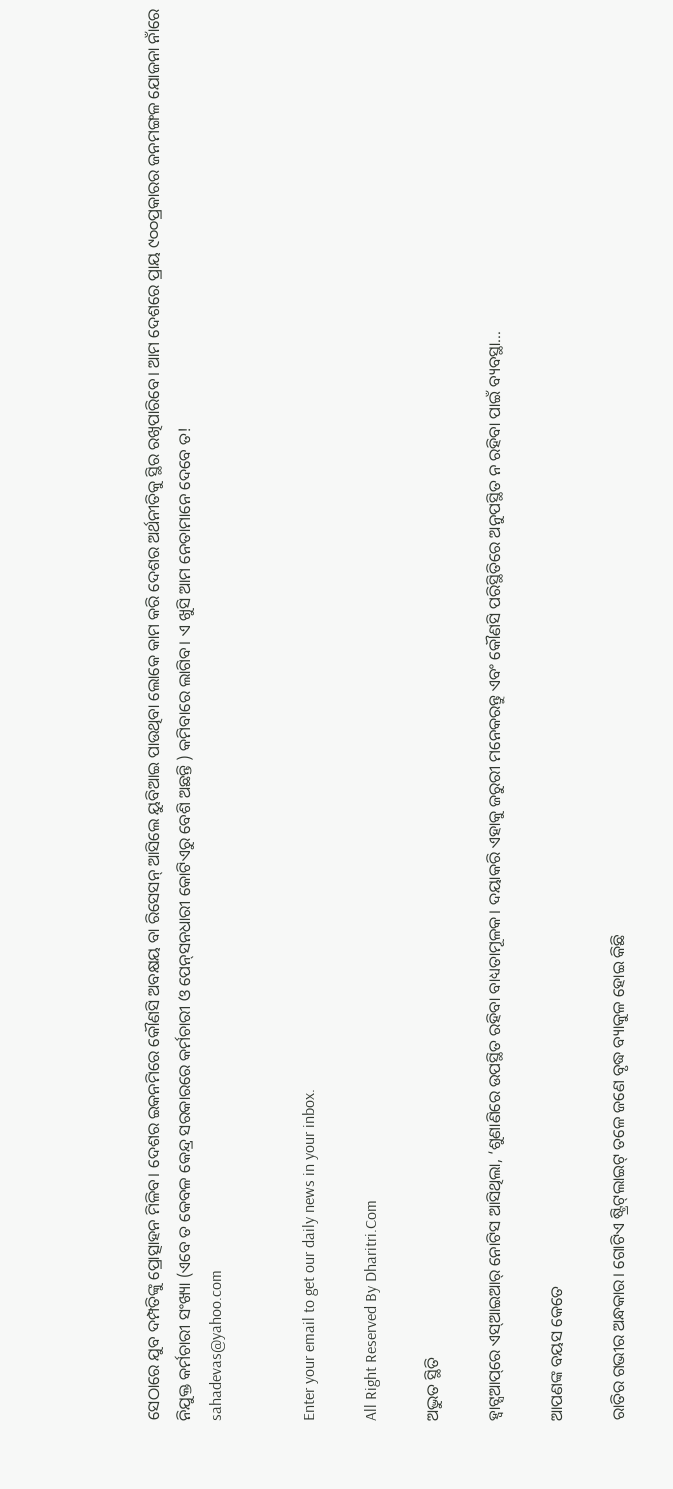ସେଠାରେ ଯୁବ ଦମ୍ପତିଙ୍କୁ ପ୍ରୋତ୍ସାହନ ମିଳିବ। ଦେଶର ଇକନମିରେ କୌଣସି ଅବକ୍ଷୟ ବା ରିସେସନ୍‌ ଆସିଲେ ୟୁବିଆଇ ପାଉଥିବା ଲୋକେ କାମ କରି ଦେଶର ଅର୍ଥନୀତିକୁ ସ୍ଥିର ରଖିପାରିବେ। ଆମ ଦେଶରେ ପ୍ରାୟ ୯୦୦ପ୍ରକାରର ଜନମଙ୍ଗଳ ଯୋଜନା ନାଁରେ ନିଯୁକ୍ତ କର୍ମଚାରୀ ସଂଖ୍ୟା (ଏବେ ତ କେବଳ କେନ୍ଦ୍ର ସରକାରରେ କର୍ମଚାରୀ ଓ ପେନ୍‌ସନଧାରୀ କୋଟିଏରୁ ବେଶି ଅଛନ୍ତି ) କମିବାରେ ଲାଗିବ। ଏ ଖୁସି ଆମ ନେତାମାନେ ଦେବେ ତ!
sahadevas@yahoo.com


Enter your email to get our daily news in your inbox.

All Right Reserved By Dharitri.Com

ଅଦ୍ଭୁତ ସ୍ଥିତି

ହ୍ୱାଟ୍ସଆପ୍‌ରେ ଏସ୍‌ଆଇଆର୍‌ ନୋଟିସ ଆସିଥିଲା, ‘ଶୁଣାଣିରେ ଉପସ୍ଥିତ ରହିବା ବାଧ୍ୟତାମୂଳକ। ଦୟାକରି ଏହାକୁ ଜରୁରୀ ମନେକରନ୍ତୁ ଏବଂ କୌଣସି ପରିସ୍ଥିତିରେ ଅନୁପସ୍ଥିତ ନ ରହିବା ପାଇଁ ବ୍ୟବସ୍ଥା…

ଆପଣଙ୍କ ବୟସ କେତେ

ରାତିର ଗଭୀର ଅନ୍ଧକାର। ଗୋଟିଏ ଷ୍ଟ୍ରିଟ୍‌ଲାଇଟ୍‌ ତଳେ ଜଣେ ବୃଦ୍ଧ ବ୍ୟାକୁଳ ହୋଇ କିଛି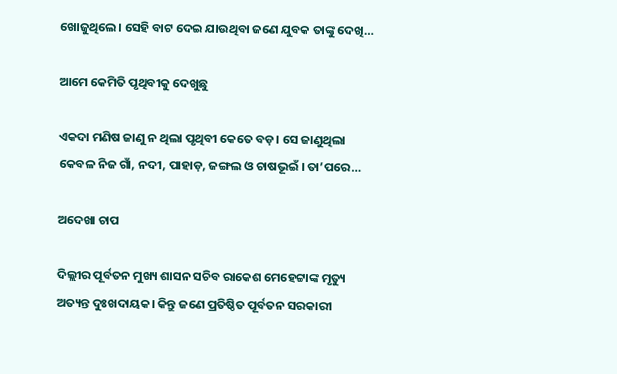ଖୋଜୁଥିଲେ। ସେହି ବାଟ ଦେଇ ଯାଉଥିବା ଜଣେ ଯୁବକ ତାଙ୍କୁ ଦେଖି…

ଆମେ କେମିତି ପୃଥିବୀକୁ ଦେଖୁଛୁ

ଏକଦା ମଣିଷ ଜାଣୁ ନ ଥିଲା ପୃଥିବୀ କେତେ ବଡ଼। ସେ ଜାଣୁଥିଲା କେବଳ ନିଜ ଗାଁ, ନଦୀ, ପାହାଡ଼, ଜଙ୍ଗଲ ଓ ଚାଷଭୂଇଁ । ତା’ପରେ…

ଅଦେଖା ଚାପ

ଦିଲ୍ଲୀର ପୂର୍ବତନ ମୁଖ୍ୟ ଶାସନ ସଚିବ ରାକେଶ ମେହେଟ୍ଟାଙ୍କ ମୃତ୍ୟୁ ଅତ୍ୟନ୍ତ ଦୁଃଖଦାୟକ। କିନ୍ତୁ ଜଣେ ପ୍ରତିଷ୍ଠିତ ପୂର୍ବତନ ସରକାରୀ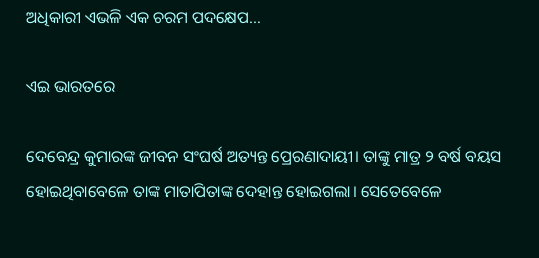ଅଧିକାରୀ ଏଭଳି ଏକ ଚରମ ପଦକ୍ଷେପ…

ଏଇ ଭାରତରେ

ଦେବେନ୍ଦ୍ର କୁମାରଙ୍କ ଜୀବନ ସଂଘର୍ଷ ଅତ୍ୟନ୍ତ ପ୍ରେରଣାଦାୟୀ। ତାଙ୍କୁ ମାତ୍ର ୨ ବର୍ଷ ବୟସ ହୋଇଥିବାବେଳେ ତାଙ୍କ ମାତାପିତାଙ୍କ ଦେହାନ୍ତ ହୋଇଗଲା। ସେତେବେଳେ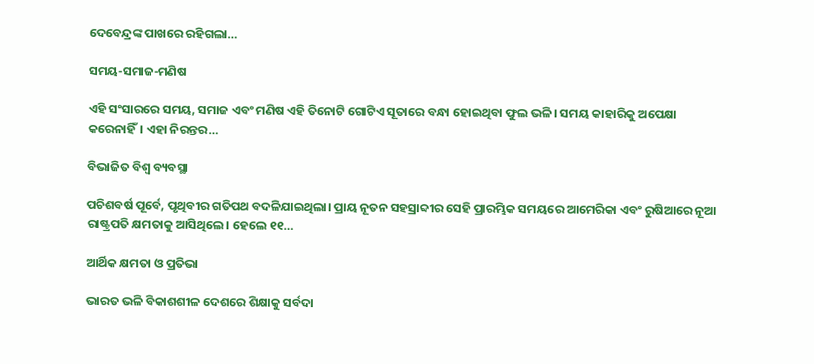ଦେବେନ୍ଦ୍ରଙ୍କ ପାଖରେ ରହିଗଲା…

ସମୟ-ସମାଜ-ମଣିଷ

ଏହି ସଂସାରରେ ସମୟ, ସମାଜ ଏବଂ ମଣିଷ ଏହି ତିନୋଟି ଗୋଟିଏ ସୂତାରେ ବନ୍ଧା ହୋଇଥିବା ଫୁଲ ଭଳି। ସମୟ କାହାରିକୁ ଅପେକ୍ଷା କରେନାହିଁ। ଏହା ନିରନ୍ତର…

ବିଭାଜିତ ବିଶ୍ୱ ବ୍ୟବସ୍ଥା

ପଚିଶବର୍ଷ ପୂର୍ବେ, ପୃଥିବୀର ଗତିପଥ ବଦଳିଯାଇଥିଲା। ପ୍ରାୟ ନୂତନ ସହସ୍ରାବ୍ଦୀର ସେହି ପ୍ରାରମ୍ଭିକ ସମୟରେ ଆମେରିକା ଏବଂ ରୁଷିଆରେ ନୂଆ ରାଷ୍ଟ୍ରପତି କ୍ଷମତାକୁ ଆସିଥିଲେ। ହେଲେ ୧୧…

ଆର୍ଥିକ କ୍ଷମତା ଓ ପ୍ରତିଭା

ଭାରତ ଭଳି ବିକାଶଶୀଳ ଦେଶରେ ଶିକ୍ଷାକୁ ସର୍ବଦା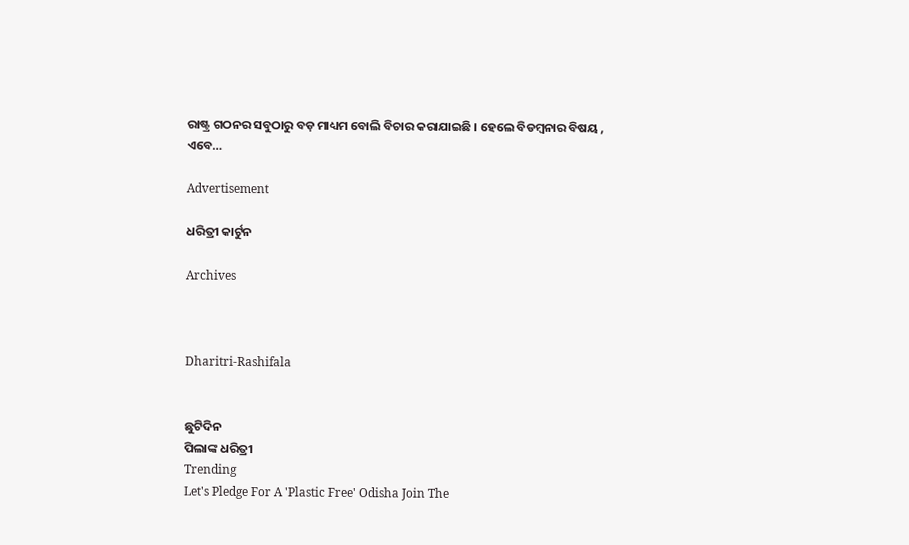ରାଷ୍ଟ୍ର ଗଠନର ସବୁଠାରୁ ବଡ଼ ମାଧ୍ୟମ ବୋଲି ବିଚାର କରାଯାଇଛି । ହେଲେ ବିଡମ୍ବନାର ବିଷୟ , ଏବେ…

Advertisement

ଧରିତ୍ରୀ କାର୍ଟୁନ

Archives



Dharitri-Rashifala


ଛୁଟିଦିନ
ପିଲାଙ୍କ ଧରିତ୍ରୀ
Trending
Let's Pledge For A 'Plastic Free' Odisha Join The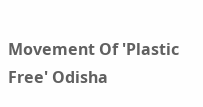Movement Of 'Plastic Free' Odisha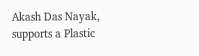Akash Das Nayak, supports a Plastic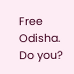Free Odisha. Do you?